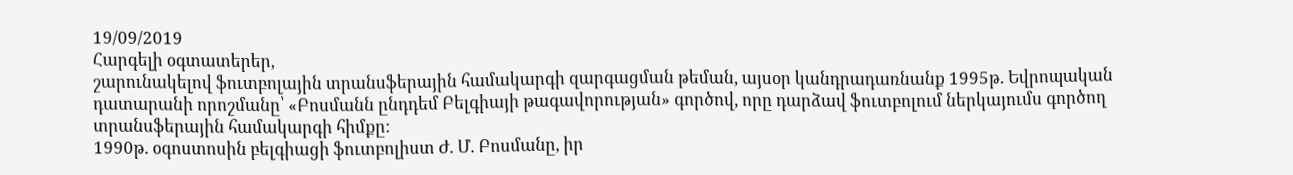19/09/2019
Հարգելի օգտատերեր,
շարունակելով ֆուտբոլային տրանսֆերային համակարգի զարգացման թեման, այսօր կանդրադառնանք 1995թ. Եվրոպական դատարանի որոշմանը՝ «Բոսմանն ընդդեմ Բելգիայի թագավորության» գործով, որը դարձավ ֆուտբոլում ներկայումս գործող տրանսֆերային համակարգի հիմքը:
1990թ. օգոստոսին բելգիացի ֆուտբոլիստ Ժ. Մ. Բոսմանը, իր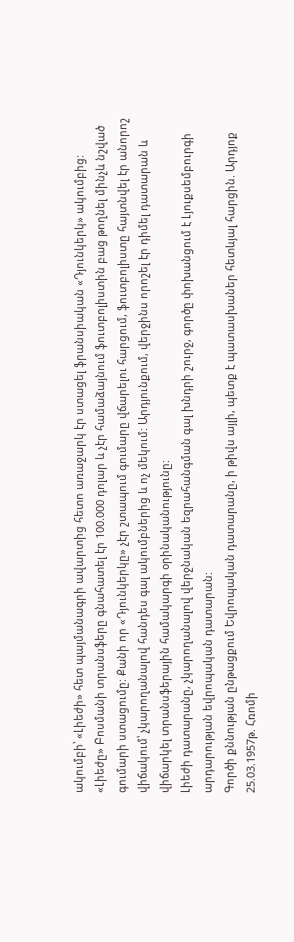ակումբի՝ «Լիեժի» հետ պայմանագրի ավարտից հետո առաջարկ էր ստացել ֆրանսիական «Դյունկերկ» ակումբից: «Լիեժը» Բոսմանի տրանսֆերը գնահատել էր 100.000 դոլար և չէր համաձայնում ֆուտբոլիստին բաց թողնել մինչև նշված գումարի ստացումը: Քանի որ «Դյունկերկը» չէր շտապում գումարը վճարելու հարցում, ֆուտբոլիստը հայտնվել էր անորոշ վիճակում՝ չկարողանալով հանդես գալ ակումբներից և ոչ մեկում: Արդյունքում, վերջինս որոշել էր դիմել դատարան և վիճարկել տրանսֆերային համակարգի օրինականությունը:
Լիեժի դատարանը, չկարողանալով վերջնական եզրահանգման գալ խնդրի շուրջ, գործը փոխանցում է Լյուքսեմբուրգի արդարության եվրոպական դատարան:
Գործի քննության ընթացքում Եվրոպական դատարանը, ի թիվս այլի, պետք է պատասխաներ հետևյալ հարցին. Արդյոք 25.03.1957թ. Հռոմի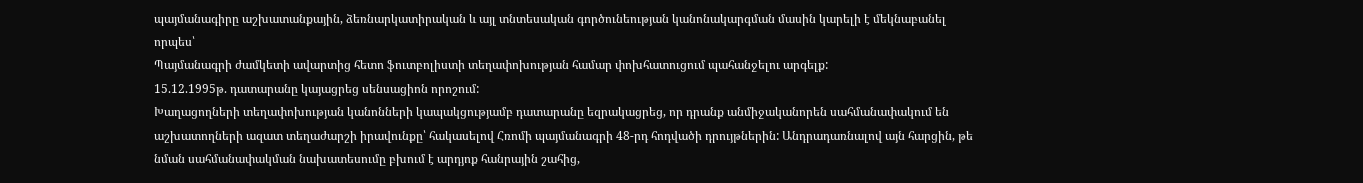պայմանագիրը աշխատանքային, ձեռնարկատիրական և այլ տնտեսական գործունեության կանոնակարգման մասին կարելի է մեկնաբանել որպես՝
Պայմանագրի ժամկետի ավարտից հետո ֆուտբոլիստի տեղափոխության համար փոխհատուցում պահանջելու արգելք:
15.12.1995թ. դատարանը կայացրեց սենսացիոն որոշում:
Խաղացողների տեղափոխության կանոնների կապակցությամբ դատարանը եզրակացրեց, որ դրանք անմիջականորեն սահմանափակում են աշխատողների ազատ տեղաժարշի իրավունքը՝ հակասելով Հռոմի պայմանագրի 48-րդ հոդվածի դրույթներին: Անդրադառնալով այն հարցին, թե նման սահմանափակման նախատեսումը բխում է արդյոք հանրային շահից,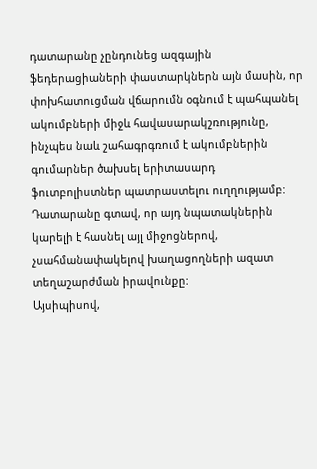դատարանը չընդունեց ազգային ֆեդերացիաների փաստարկներն այն մասին, որ փոխհատուցման վճարումն օգնում է պահպանել ակումբների միջև հավասարակշռությունը, ինչպես նաև շահագրգռում է ակումբներին գումարներ ծախսել երիտասարդ ֆուտբոլիստներ պատրաստելու ուղղությամբ: Դատարանը գտավ, որ այդ նպատակներին կարելի է հասնել այլ միջոցներով, չսահմանափակելով խաղացողների ազատ տեղաշարժման իրավունքը:
Այսիպիսով,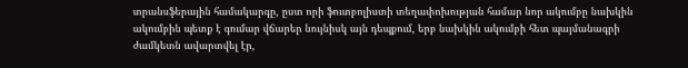տրանսֆերային համակարգը, ըստ որի ֆուտբոլիստի տեղափոխության համար նոր ակումբը նախկին ակումբին պետք է գումար վճարեր նույնիսկ այն դեպքում, երբ նախկին ակումբի հետ պայմանագրի ժամկետն ավարտվել էր,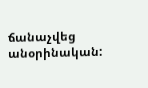ճանաչվեց անօրինական: